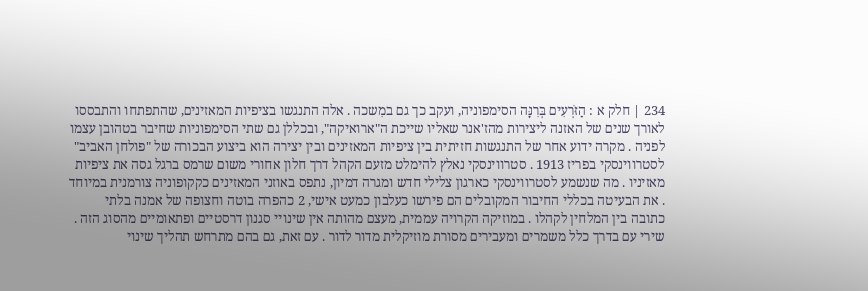234 | חלק א : הַזֹּרְעִים בְּרִנָּה הסימפוניה, ועקב כך גם במִשכה . אלה התנגשו בציפיות המאזינים, שהתפתחו והתבססו לאורך שנים של האזנה ליצירות מהז'אנר שאליו שייכת ה"ארואיקה", ובכללן גם שתי הסימפוניות שחיבר בטהובן עצמו לפניה . מקרה ידוע אחר של התנגשות חזיתית בין ציפיות המאזינים ובין יצירה הוא ביצוע הבכורה של "פולחן האביב" לסטרווינסקי בפריז 1913 . סטרווינסקי נאלץ להימלט מזעם הקהל דרך חלון אחורי משום שרמס ברגל גסה את ציפיות מאזיניו . מה שנשמע לסטרווינסקי כארגון צלילי חדש ומגרה דמיון, נתפס באוזני המאזינים כקקופוניה צורמנית במיוחד . את הבעיטה בכללי החיבור המקובלים הם פירשו כעלבון כמעט אישי, 2 כהפרה בוטה וחצופה של אמנה בלתי כתובה בין המלחין לקהלו . במוזיקה הקרויה עממית, מעצם מהותה אין שינויי סגנון דרסטיים ופתאומיים מהסוג הזה . שירי עם בדרך כלל משמרים ומעבירים מסורת מוזיקלית מדור לדור . עם זאת, גם בהם מתרחש תהליך שינוי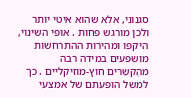סגנוני, אלא שהוא איטי יותר ולכן מורגש פחות . אופי השינוי, היקפו ומהירות ההתרחשות מושפעים במידה רבה מהֶקשֵרים חוץ-מוזיקליים . כך למשל הופעתם של אמצעי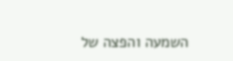השמעה והפצה של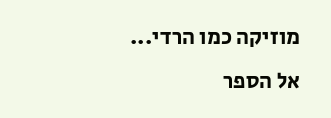מוזיקה כמו הרדי...
אל הספר